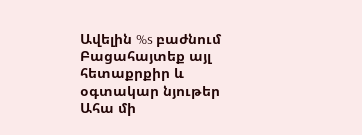Ավելին %s բաժնում
Բացահայտեք այլ հետաքրքիր և օգտակար նյութեր
Ահա մի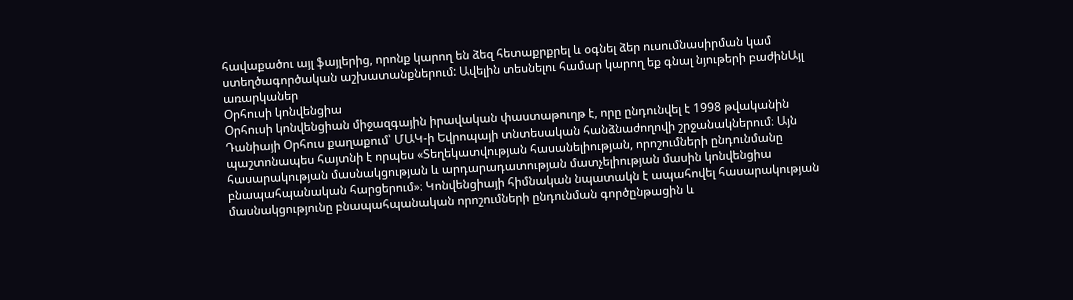հավաքածու այլ ֆայլերից, որոնք կարող են ձեզ հետաքրքրել և օգնել ձեր ուսումնասիրման կամ ստեղծագործական աշխատանքներում: Ավելին տեսնելու համար կարող եք գնալ նյութերի բաժինԱյլ առարկաներ
Օրհուսի կոնվենցիա
Օրհուսի կոնվենցիան միջազգային իրավական փաստաթուղթ է, որը ընդունվել է 1998 թվականին Դանիայի Օրհուս քաղաքում՝ ՄԱԿ-ի Եվրոպայի տնտեսական հանձնաժողովի շրջանակներում։ Այն պաշտոնապես հայտնի է որպես «Տեղեկատվության հասանելիության, որոշումների ընդունմանը հասարակության մասնակցության և արդարադատության մատչելիության մասին կոնվենցիա բնապահպանական հարցերում»։ Կոնվենցիայի հիմնական նպատակն է ապահովել հասարակության մասնակցությունը բնապահպանական որոշումների ընդունման գործընթացին և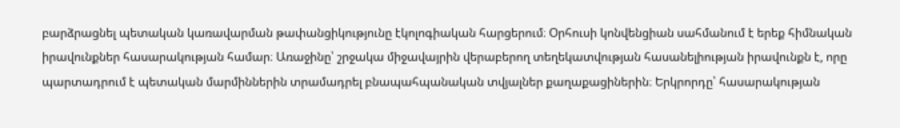բարձրացնել պետական կառավարման թափանցիկությունը էկոլոգիական հարցերում։ Օրհուսի կոնվենցիան սահմանում է երեք հիմնական իրավունքներ հասարակության համար։ Առաջինը՝ շրջակա միջավայրին վերաբերող տեղեկատվության հասանելիության իրավունքն է, որը պարտադրում է պետական մարմիններին տրամադրել բնապահպանական տվյալներ քաղաքացիներին։ Երկրորդը՝ հասարակության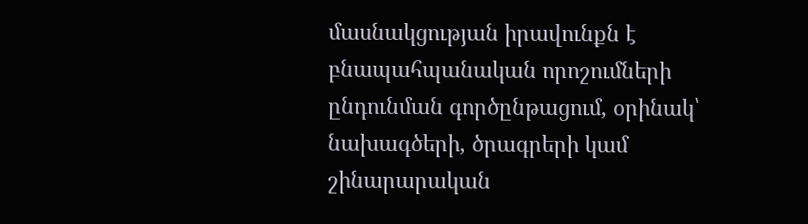մասնակցության իրավունքն է բնապահպանական որոշումների ընդունման գործընթացում, օրինակ՝ նախագծերի, ծրագրերի կամ շինարարական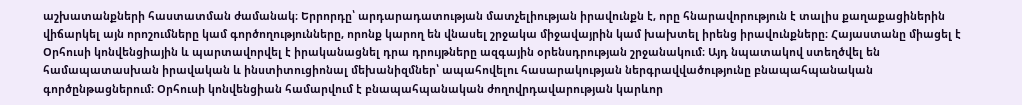աշխատանքների հաստատման ժամանակ։ Երրորդը՝ արդարադատության մատչելիության իրավունքն է, որը հնարավորություն է տալիս քաղաքացիներին վիճարկել այն որոշումները կամ գործողությունները, որոնք կարող են վնասել շրջակա միջավայրին կամ խախտել իրենց իրավունքները։ Հայաստանը միացել է Օրհուսի կոնվենցիային և պարտավորվել է իրականացնել դրա դրույթները ազգային օրենսդրության շրջանակում։ Այդ նպատակով ստեղծվել են համապատասխան իրավական և ինստիտուցիոնալ մեխանիզմներ՝ ապահովելու հասարակության ներգրավվածությունը բնապահպանական գործընթացներում։ Օրհուսի կոնվենցիան համարվում է բնապահպանական ժողովրդավարության կարևոր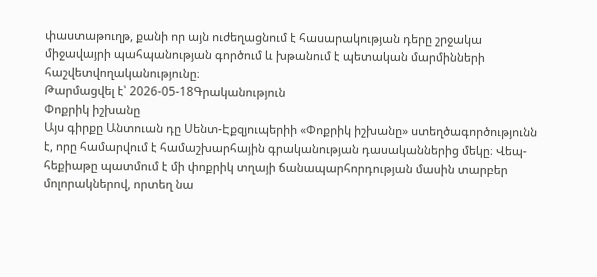փաստաթուղթ, քանի որ այն ուժեղացնում է հասարակության դերը շրջակա միջավայրի պահպանության գործում և խթանում է պետական մարմինների հաշվետվողականությունը։
Թարմացվել է՝ 2026-05-18Գրականություն
Փոքրիկ իշխանը
Այս գիրքը Անտուան դը Սենտ-Էքզյուպերիի «Փոքրիկ իշխանը» ստեղծագործությունն է, որը համարվում է համաշխարհային գրականության դասականներից մեկը։ Վեպ-հեքիաթը պատմում է մի փոքրիկ տղայի ճանապարհորդության մասին տարբեր մոլորակներով, որտեղ նա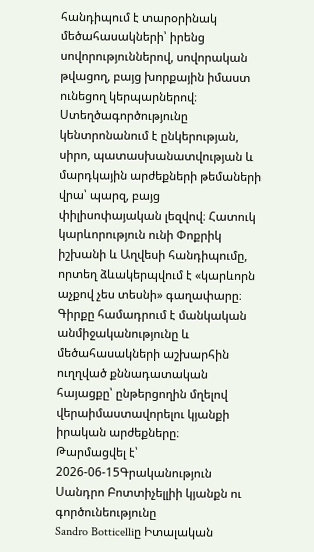հանդիպում է տարօրինակ մեծահասակների՝ իրենց սովորություններով, սովորական թվացող, բայց խորքային իմաստ ունեցող կերպարներով։ Ստեղծագործությունը կենտրոնանում է ընկերության, սիրո, պատասխանատվության և մարդկային արժեքների թեմաների վրա՝ պարզ, բայց փիլիսոփայական լեզվով։ Հատուկ կարևորություն ունի Փոքրիկ իշխանի և Աղվեսի հանդիպումը, որտեղ ձևակերպվում է «կարևորն աչքով չես տեսնի» գաղափարը։ Գիրքը համադրում է մանկական անմիջականությունը և մեծահասակների աշխարհին ուղղված քննադատական հայացքը՝ ընթերցողին մղելով վերաիմաստավորելու կյանքի իրական արժեքները։
Թարմացվել է՝ 2026-06-15Գրականություն
Սանդրո Բոտտիչելլիի կյանքն ու գործունեությունը
Sandro Botticelliը Իտալական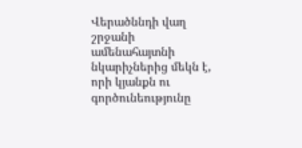Վերածննդի վաղ շրջանի ամենահայտնի նկարիչներից մեկն է, որի կյանքն ու գործունեությունը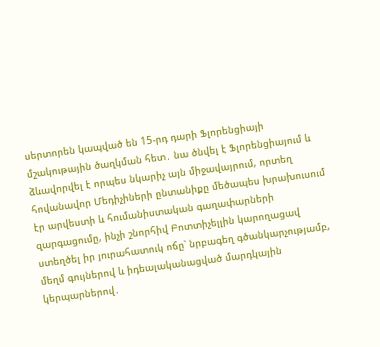սերտորեն կապված են 15-րդ դարի Ֆլորենցիայի մշակութային ծաղկման հետ․ նա ծնվել է Ֆլորենցիայում և ձևավորվել է որպես նկարիչ այն միջավայրում, որտեղ հովանավոր Մեդիչիների ընտանիքը մեծապես խրախուսում էր արվեստի և հումանիստական գաղափարների զարգացումը, ինչի շնորհիվ Բոտտիչելլին կարողացավ ստեղծել իր յուրահատուկ ոճը՝ նրբագեղ գծանկարչությամբ, մեղմ գույներով և իդեալականացված մարդկային կերպարներով․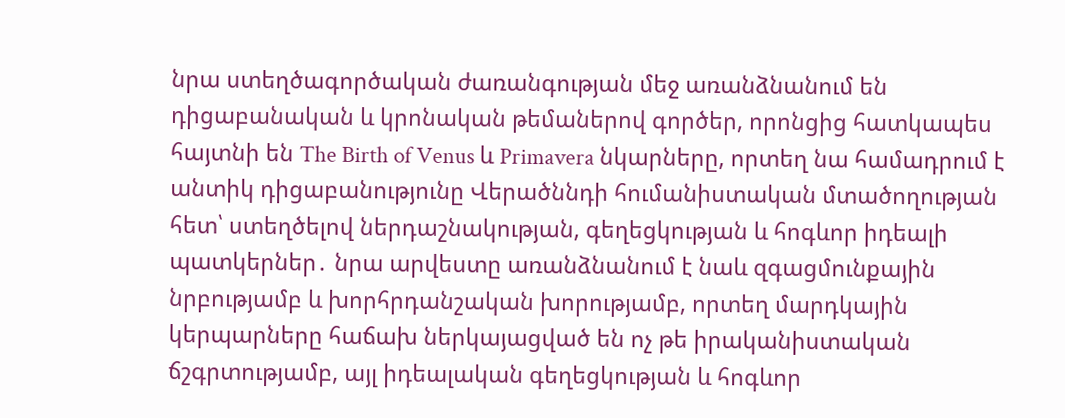նրա ստեղծագործական ժառանգության մեջ առանձնանում են դիցաբանական և կրոնական թեմաներով գործեր, որոնցից հատկապես հայտնի են The Birth of Venus և Primavera նկարները, որտեղ նա համադրում է անտիկ դիցաբանությունը Վերածննդի հումանիստական մտածողության հետ՝ ստեղծելով ներդաշնակության, գեղեցկության և հոգևոր իդեալի պատկերներ․ նրա արվեստը առանձնանում է նաև զգացմունքային նրբությամբ և խորհրդանշական խորությամբ, որտեղ մարդկային կերպարները հաճախ ներկայացված են ոչ թե իրականիստական ճշգրտությամբ, այլ իդեալական գեղեցկության և հոգևոր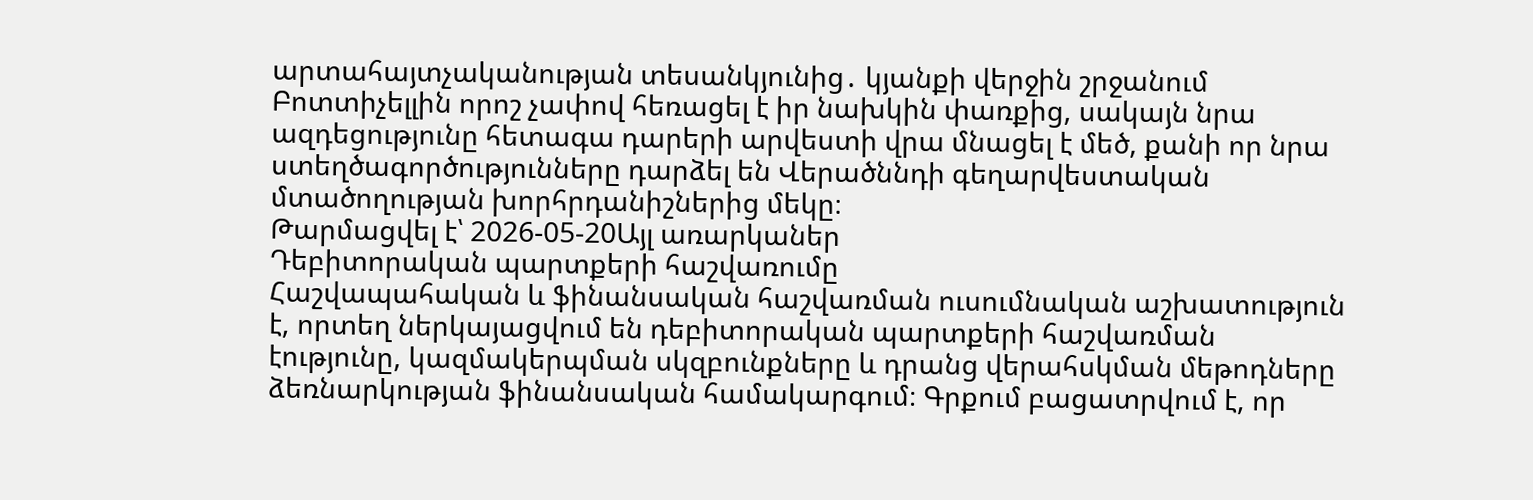արտահայտչականության տեսանկյունից․ կյանքի վերջին շրջանում Բոտտիչելլին որոշ չափով հեռացել է իր նախկին փառքից, սակայն նրա ազդեցությունը հետագա դարերի արվեստի վրա մնացել է մեծ, քանի որ նրա ստեղծագործությունները դարձել են Վերածննդի գեղարվեստական մտածողության խորհրդանիշներից մեկը։
Թարմացվել է՝ 2026-05-20Այլ առարկաներ
Դեբիտորական պարտքերի հաշվառումը
Հաշվապահական և ֆինանսական հաշվառման ուսումնական աշխատություն է, որտեղ ներկայացվում են դեբիտորական պարտքերի հաշվառման էությունը, կազմակերպման սկզբունքները և դրանց վերահսկման մեթոդները ձեռնարկության ֆինանսական համակարգում։ Գրքում բացատրվում է, որ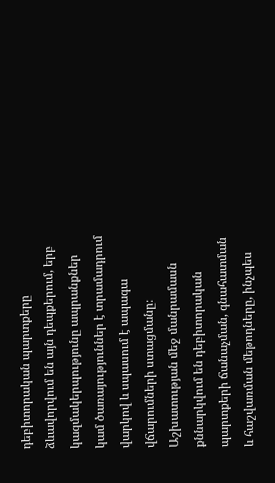դեբիտորական պարտքերը ձևավորվում են այն դեպքերում, երբ կազմակերպությունը ապրանքներ կամ ծառայություններ է տրամադրում վարկով և սպասում է ապագա վճարումների ստացմանը։ Աշխատության մեջ մանրամասն քննարկվում են դեբիտորական պարտքերի ճանաչման, գնահատման և հաշվառման մեթոդները, ինչպես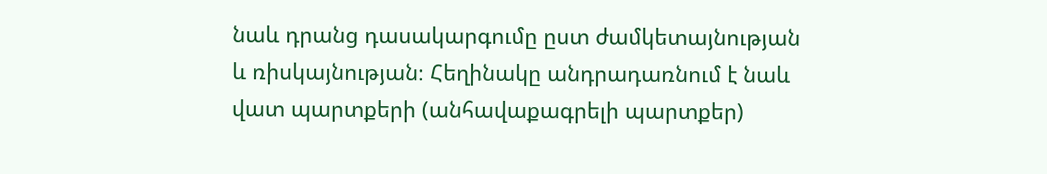նաև դրանց դասակարգումը ըստ ժամկետայնության և ռիսկայնության։ Հեղինակը անդրադառնում է նաև վատ պարտքերի (անհավաքագրելի պարտքեր)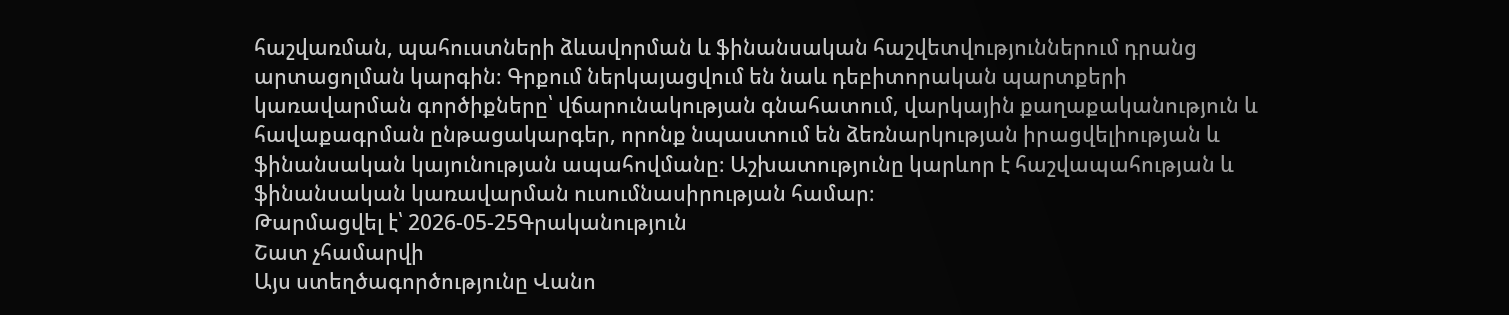հաշվառման, պահուստների ձևավորման և ֆինանսական հաշվետվություններում դրանց արտացոլման կարգին։ Գրքում ներկայացվում են նաև դեբիտորական պարտքերի կառավարման գործիքները՝ վճարունակության գնահատում, վարկային քաղաքականություն և հավաքագրման ընթացակարգեր, որոնք նպաստում են ձեռնարկության իրացվելիության և ֆինանսական կայունության ապահովմանը։ Աշխատությունը կարևոր է հաշվապահության և ֆինանսական կառավարման ուսումնասիրության համար։
Թարմացվել է՝ 2026-05-25Գրականություն
Շատ չհամարվի
Այս ստեղծագործությունը Վանո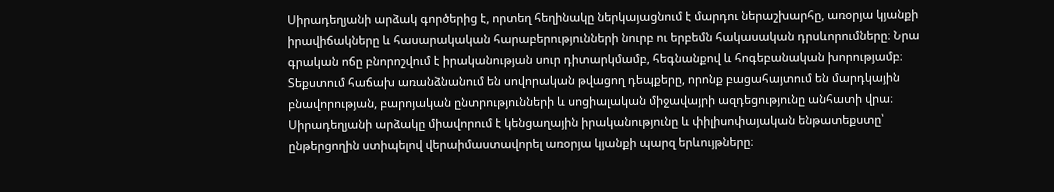Սիրադեղյանի արձակ գործերից է, որտեղ հեղինակը ներկայացնում է մարդու ներաշխարհը, առօրյա կյանքի իրավիճակները և հասարակական հարաբերությունների նուրբ ու երբեմն հակասական դրսևորումները։ Նրա գրական ոճը բնորոշվում է իրականության սուր դիտարկմամբ, հեգնանքով և հոգեբանական խորությամբ։ Տեքստում հաճախ առանձնանում են սովորական թվացող դեպքերը, որոնք բացահայտում են մարդկային բնավորության, բարոյական ընտրությունների և սոցիալական միջավայրի ազդեցությունը անհատի վրա։ Սիրադեղյանի արձակը միավորում է կենցաղային իրականությունը և փիլիսոփայական ենթատեքստը՝ ընթերցողին ստիպելով վերաիմաստավորել առօրյա կյանքի պարզ երևույթները։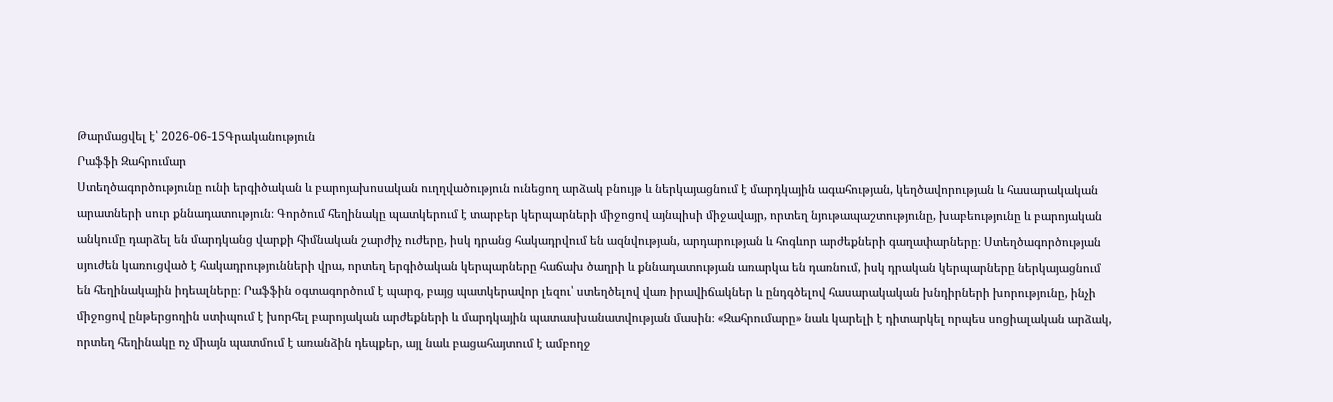Թարմացվել է՝ 2026-06-15Գրականություն
Րաֆֆի Զահրումար
Ստեղծագործությունը ունի երգիծական և բարոյախոսական ուղղվածություն ունեցող արձակ բնույթ և ներկայացնում է մարդկային ագահության, կեղծավորության և հասարակական արատների սուր քննադատություն։ Գործում հեղինակը պատկերում է տարբեր կերպարների միջոցով այնպիսի միջավայր, որտեղ նյութապաշտությունը, խաբեությունը և բարոյական անկումը դարձել են մարդկանց վարքի հիմնական շարժիչ ուժերը, իսկ դրանց հակադրվում են ազնվության, արդարության և հոգևոր արժեքների գաղափարները։ Ստեղծագործության սյուժեն կառուցված է հակադրությունների վրա, որտեղ երգիծական կերպարները հաճախ ծաղրի և քննադատության առարկա են դառնում, իսկ դրական կերպարները ներկայացնում են հեղինակային իդեալները։ Րաֆֆին օգտագործում է պարզ, բայց պատկերավոր լեզու՝ ստեղծելով վառ իրավիճակներ և ընդգծելով հասարակական խնդիրների խորությունը, ինչի միջոցով ընթերցողին ստիպում է խորհել բարոյական արժեքների և մարդկային պատասխանատվության մասին։ «Զահրումարը» նաև կարելի է դիտարկել որպես սոցիալական արձակ, որտեղ հեղինակը ոչ միայն պատմում է առանձին դեպքեր, այլ նաև բացահայտում է ամբողջ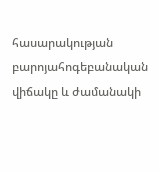հասարակության բարոյահոգեբանական վիճակը և ժամանակի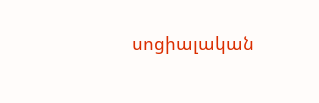սոցիալական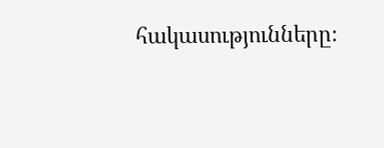հակասությունները։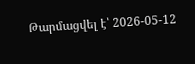Թարմացվել է՝ 2026-05-12